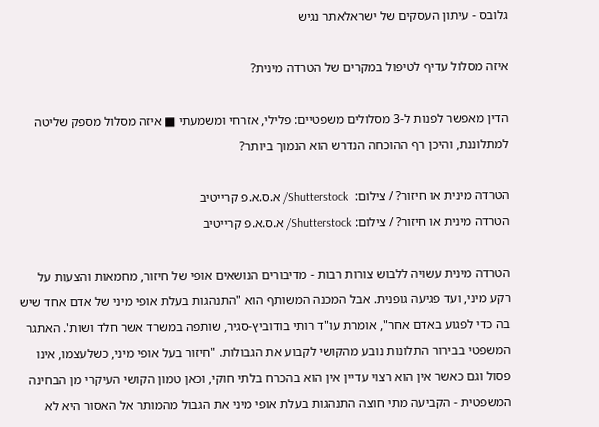גלובס - עיתון העסקים של ישראלאתר נגיש

איזה מסלול עדיף לטיפול במקרים של הטרדה מינית?

הדין מאפשר לפנות ל-3 מסלולים משפטיים: פלילי, אזרחי ומשמעתי ■ איזה מסלול מספק שליטה למתלוננת, והיכן רף ההוכחה הנדרש הוא הנמוך ביותר?

הטרדה מינית או חיזור? / צילום:  Shutterstock/ א.ס.א.פ קרייטיב
הטרדה מינית או חיזור? / צילום: Shutterstock/ א.ס.א.פ קרייטיב

הטרדה מינית עשויה ללבוש צורות רבות - מדיבורים הנושאים אופי של חיזור, מחמאות והצעות על רקע מיני, ועד פגיעה גופנית. אבל המכנה המשותף הוא "התנהגות בעלת אופי מיני של אדם אחד שיש בה כדי לפגוע באדם אחר", אומרת עו"ד רותי בודוביץ-סגיר, שותפה במשרד אשר חלד ושות'. האתגר המשפטי בבירור התלונות נובע מהקושי לקבוע את הגבולות. "חיזור בעל אופי מיני, כשלעצמו, אינו פסול וגם כאשר אין הוא רצוי עדיין אין הוא בהכרח בלתי חוקי, וכאן טמון הקושי העיקרי מן הבחינה המשפטית - הקביעה מתי חוצה התנהגות בעלת אופי מיני את הגבול מהמותר אל האסור היא לא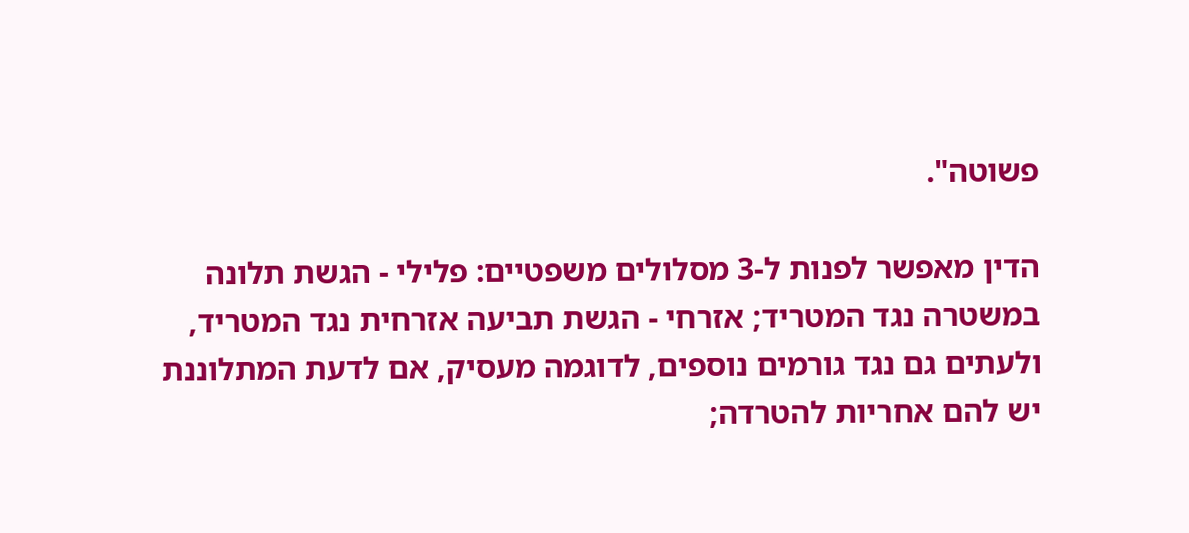פשוטה".

הדין מאפשר לפנות ל-3 מסלולים משפטיים: פלילי - הגשת תלונה במשטרה נגד המטריד; אזרחי - הגשת תביעה אזרחית נגד המטריד, ולעתים גם נגד גורמים נוספים, לדוגמה מעסיק, אם לדעת המתלוננת יש להם אחריות להטרדה;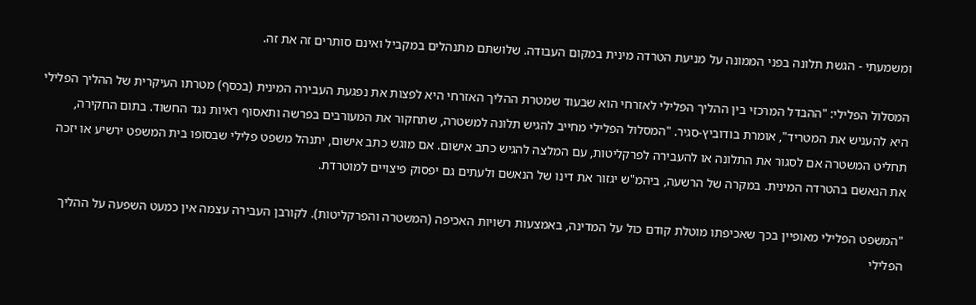ומשמעתי - הגשת תלונה בפני הממונה על מניעת הטרדה מינית במקום העבודה. שלושתם מתנהלים במקביל ואינם סותרים זה את זה.

המסלול הפלילי: "ההבדל המרכזי בין ההליך הפלילי לאזרחי הוא שבעוד שמטרת ההליך האזרחי היא לפצות את נפגעת העבירה המינית (בכסף) מטרתו העיקרית של ההליך הפלילי היא להעניש את המטריד", אומרת בודוביץ-סגיר. "המסלול הפלילי מחייב להגיש תלונה למשטרה, שתחקור את המעורבים בפרשה ותאסוף ראיות נגד החשוד. בתום החקירה, תחליט המשטרה אם לסגור את התלונה או להעבירה לפרקליטות, עם המלצה להגיש כתב אישום. אם מוגש כתב אישום, יתנהל משפט פלילי שבסופו בית המשפט ירשיע או יזכה את הנאשם בהטרדה המינית. במקרה של הרשעה, ביהמ"ש יגזור את דינו של הנאשם ולעתים גם יפסוק פיצויים למוטרדת.

"המשפט הפלילי מאופיין בכך שאכיפתו מוטלת קודם כול על המדינה, באמצעות רשויות האכיפה (המשטרה והפרקליטות). לקורבן העבירה עצמה אין כמעט השפעה על ההליך הפלילי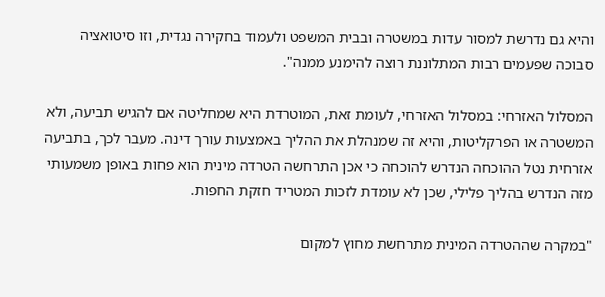והיא גם נדרשת למסור עדות במשטרה ובבית המשפט ולעמוד בחקירה נגדית, וזו סיטואציה סבוכה שפעמים רבות המתלוננת רוצה להימנע ממנה".

המסלול האזרחי: במסלול האזרחי, לעומת זאת, המוטרדת היא שמחליטה אם להגיש תביעה, ולא המשטרה או הפרקליטות, והיא זה שמנהלת את ההליך באמצעות עורך דינה. מעבר לכך, בתביעה אזרחית נטל ההוכחה הנדרש להוכחה כי אכן התרחשה הטרדה מינית הוא פחות באופן משמעותי מזה הנדרש בהליך פלילי, שכן לא עומדת לזכות המטריד חזקת החפות.

"במקרה שההטרדה המינית מתרחשת מחוץ למקום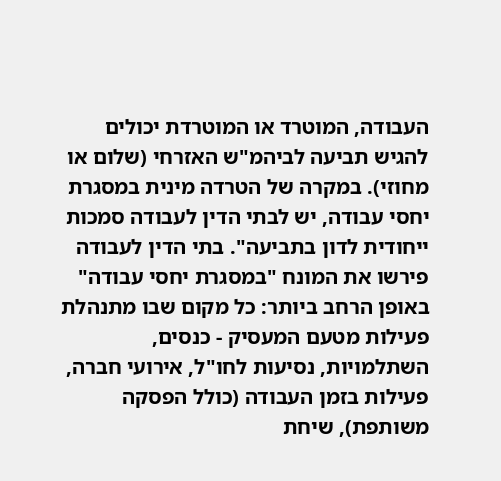העבודה, המוטרד או המוטרדת יכולים להגיש תביעה לביהמ"ש האזרחי (שלום או מחוזי). במקרה של הטרדה מינית במסגרת יחסי עבודה, יש לבתי הדין לעבודה סמכות ייחודית לדון בתביעה". בתי הדין לעבודה פירשו את המונח "במסגרת יחסי עבודה" באופן הרחב ביותר: כל מקום שבו מתנהלת פעילות מטעם המעסיק - כנסים, השתלמויות, נסיעות לחו"ל, אירועי חברה, פעילות בזמן העבודה (כולל הפסקה משותפת), שיחת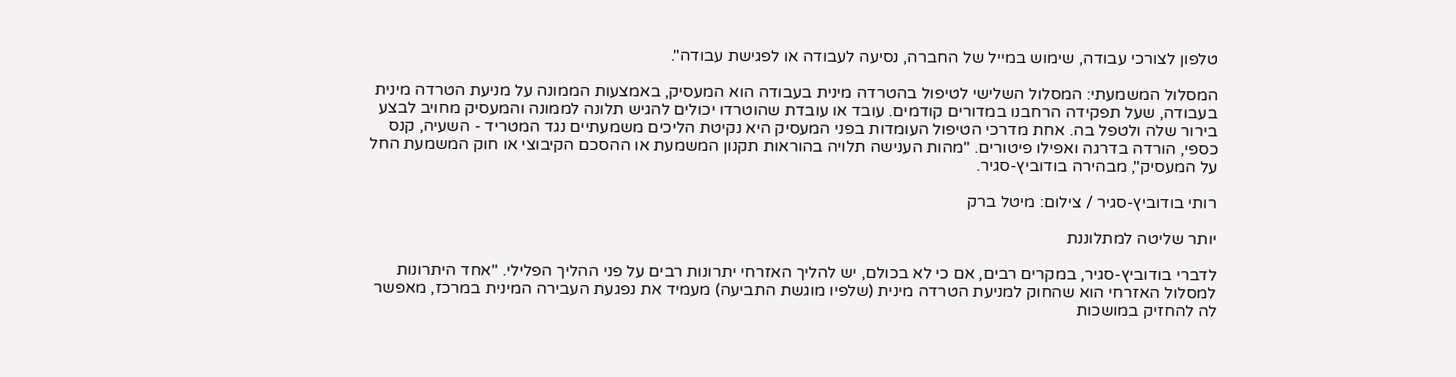טלפון לצורכי עבודה, שימוש במייל של החברה, נסיעה לעבודה או לפגישת עבודה".

המסלול המשמעתי: המסלול השלישי לטיפול בהטרדה מינית בעבודה הוא המעסיק, באמצעות הממונה על מניעת הטרדה מינית בעבודה, שעל תפקידה הרחבנו במדורים קודמים. עובד או עובדת שהוטרדו יכולים להגיש תלונה לממונה והמעסיק מחויב לבצע בירור שלה ולטפל בה. אחת מדרכי הטיפול העומדות בפני המעסיק היא נקיטת הליכים משמעתיים נגד המטריד - השעיה, קנס כספי, הורדה בדרגה ואפילו פיטורים. "מהות הענישה תלויה בהוראות תקנון המשמעת או ההסכם הקיבוצי או חוק המשמעת החל על המעסיק", מבהירה בודוביץ-סגיר.

רותי בודוביץ-סגיר / צילום: מיטל ברק

יותר שליטה למתלוננת

לדברי בודוביץ-סגיר, במקרים רבים, אם כי לא בכולם, יש להליך האזרחי יתרונות רבים על פני ההליך הפלילי. "אחד היתרונות למסלול האזרחי הוא שהחוק למניעת הטרדה מינית (שלפיו מוגשת התביעה) מעמיד את נפגעת העבירה המינית במרכז, מאפשר לה להחזיק במושכות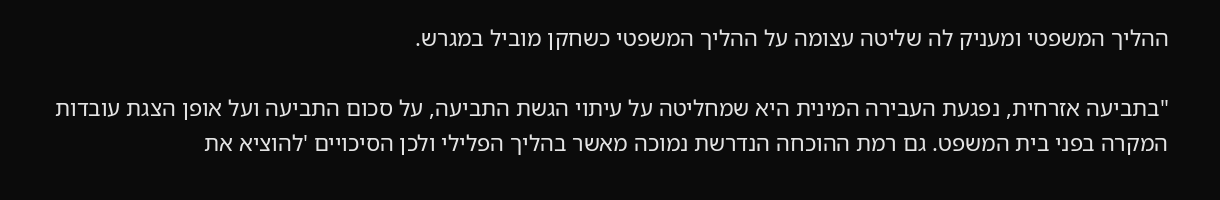ההליך המשפטי ומעניק לה שליטה עצומה על ההליך המשפטי כשחקן מוביל במגרש.

"בתביעה אזרחית, נפגעת העבירה המינית היא שמחליטה על עיתוי הגשת התביעה, על סכום התביעה ועל אופן הצגת עובדות המקרה בפני בית המשפט. גם רמת ההוכחה הנדרשת נמוכה מאשר בהליך הפלילי ולכן הסיכויים 'להוציא את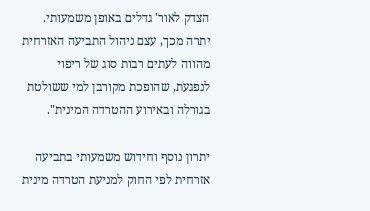הצדק לאור' גדלים באופן משמעותי. יתרה מכך, עצם ניהול התביעה האזרחית מהווה לעתים רבות סוג של ריפוי לנפגעת, שהופכת מקורבן למי ששולטת בגורלה ובאירוע ההטרדה המינית".

יתרון נוסף וחידוש משמעותי בתביעה אזרחית לפי החוק למניעת הטרדה מינית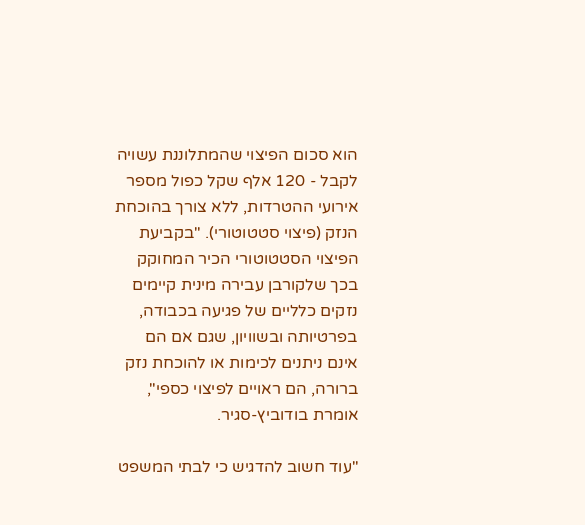הוא סכום הפיצוי שהמתלוננת עשויה לקבל - 120 אלף שקל כפול מספר אירועי ההטרדות, ללא צורך בהוכחת הנזק (פיצוי סטטוטורי). "בקביעת הפיצוי הסטטוטורי הכיר המחוקק בכך שלקורבן עבירה מינית קיימים נזקים כלליים של פגיעה בכבודה, בפרטיותה ובשוויון, שגם אם הם אינם ניתנים לכימות או להוכחת נזק ברורה, הם ראויים לפיצוי כספי", אומרת בודוביץ-סגיר.

"עוד חשוב להדגיש כי לבתי המשפט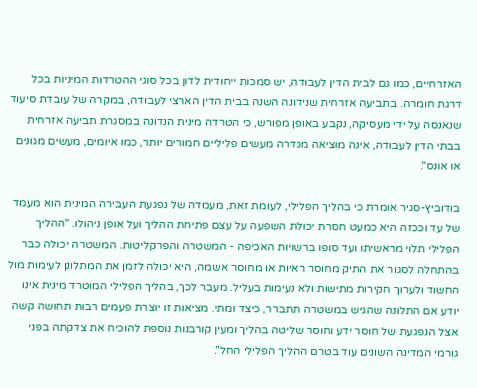האזרחיים, כמו גם לבית הדין לעבודה, יש סמכות ייחודית לדון בכל סוגי ההטרדות המיניות בכל דרגת חומרה. בתביעה אזרחית שנידונה השנה בבית הדין הארצי לעבודה, במקרה של עובדת סיעוד שנאנסה על ידי מעסיקה, נקבע באופן מפורש, כי הטרדה מינית הנדונה במסגרת תביעה אזרחית בבתי הדין לעבודה, אינה מוציאה מגדרה מעשים פליליים חמורים יותר, כמו איומים, מעשים מגונים או אונס".

בודוביץ-סגיר אומרת כי בהליך הפלילי, לעומת זאת, מעמדה של נפגעת העבירה המינית הוא מעמד של עד וככזה היא כמעט חסרת יכולת השפעה על עצם פתיחת ההליך ועל אופן ניהולו. "ההליך הפלילי תלוי מראשיתו ועד סופו ברשויות האכיפה - המשטרה והפרקליטות. המשטרה יכולה כבר בהתחלה לסגור את התיק מחוסר ראיות או מחוסר אשמה, היא יכולה לזמן את המתלונן לעימות מול החשוד ולערוך חקירות מתישות ולא נעימות בעליל. מעבר לכך, בהליך הפלילי המוטרד מינית אינו יודע אם התלונה שהגיש במשטרה תתברר, כיצד ומתי. מציאות זו יוצרת פעמים רבות תחושה קשה אצל הנפגעת של חוסר ידע וחוסר שליטה בהליך ומעין קורבנות נוספת להוכיח את צדקתה בפני גורמי המדינה השונים עוד בטרם ההליך הפלילי החל".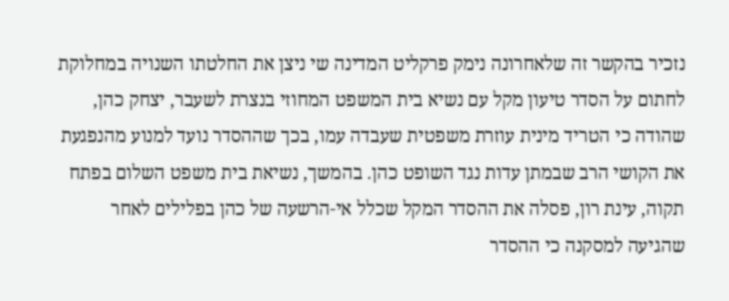נזכיר בהקשר זה שלאחרונה נימק פרקליט המדינה שי ניצן את החלטתו השנויה במחלוקת לחתום על הסדר טיעון מקל עם נשיא בית המשפט המחוזי בנצרת לשעבר, יצחק כהן, שהודה כי הטריד מינית עוזרת משפטית שעבדה עמו, בכך שההסדר נועד למנוע מהנפגעת את הקושי הרב שבמתן עדות נגד השופט כהן. בהמשך, נשיאת בית משפט השלום בפתח תקוה, עינת רון, פסלה את ההסדר המקל שכלל אי-הרשעה של כהן בפלילים לאחר שהגיעה למסקנה כי ההסדר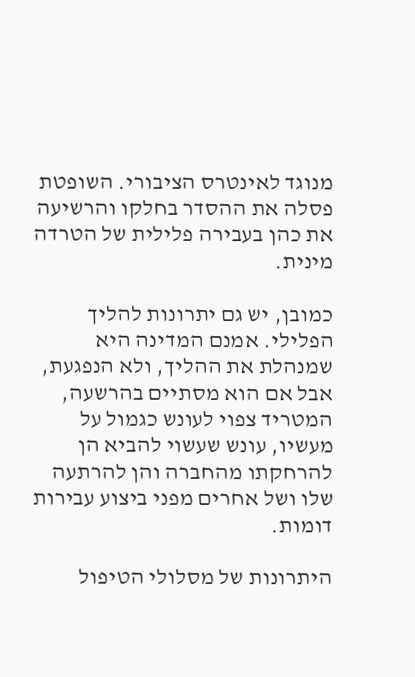מנוגד לאינטרס הציבורי. השופטת פסלה את ההסדר בחלקו והרשיעה את כהן בעבירה פלילית של הטרדה מינית.

כמובן, יש גם יתרונות להליך הפלילי. אמנם המדינה היא שמנהלת את ההליך, ולא הנפגעת, אבל אם הוא מסתיים בהרשעה, המטריד צפוי לעונש כגמול על מעשיו, עונש שעשוי להביא הן להרחקתו מהחברה והן להרתעה שלו ושל אחרים מפני ביצוע עבירות דומות.

היתרונות של מסלולי הטיפול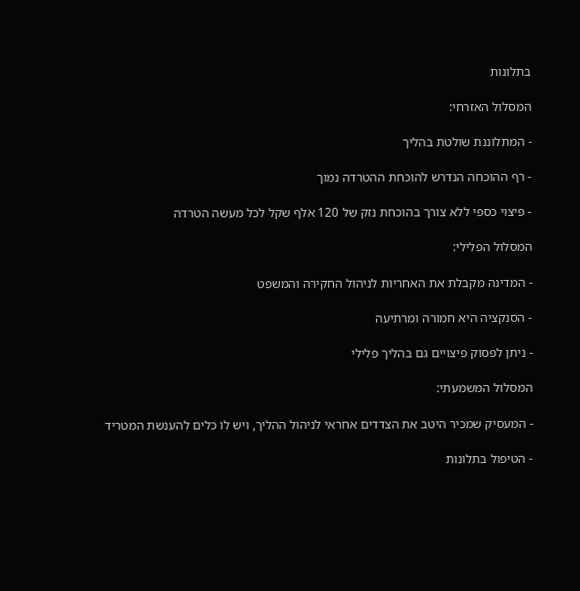בתלונות

המסלול האזרחי:

- המתלוננת שולטת בהליך

- רף ההוכחה הנדרש להוכחת ההטרדה נמוך

- פיצוי כספי ללא צורך בהוכחת נזק של 120 אלף שקל לכל מעשה הטרדה

המסלול הפלילי:

- המדינה מקבלת את האחריות לניהול החקירה והמשפט

- הסנקציה היא חמורה ומרתיעה

- ניתן לפסוק פיצויים גם בהליך פלילי

המסלול המשמעתי:

- המעסיק שמכיר היטב את הצדדים אחראי לניהול ההליך, ויש לו כלים להענשת המטריד

- הטיפול בתלונות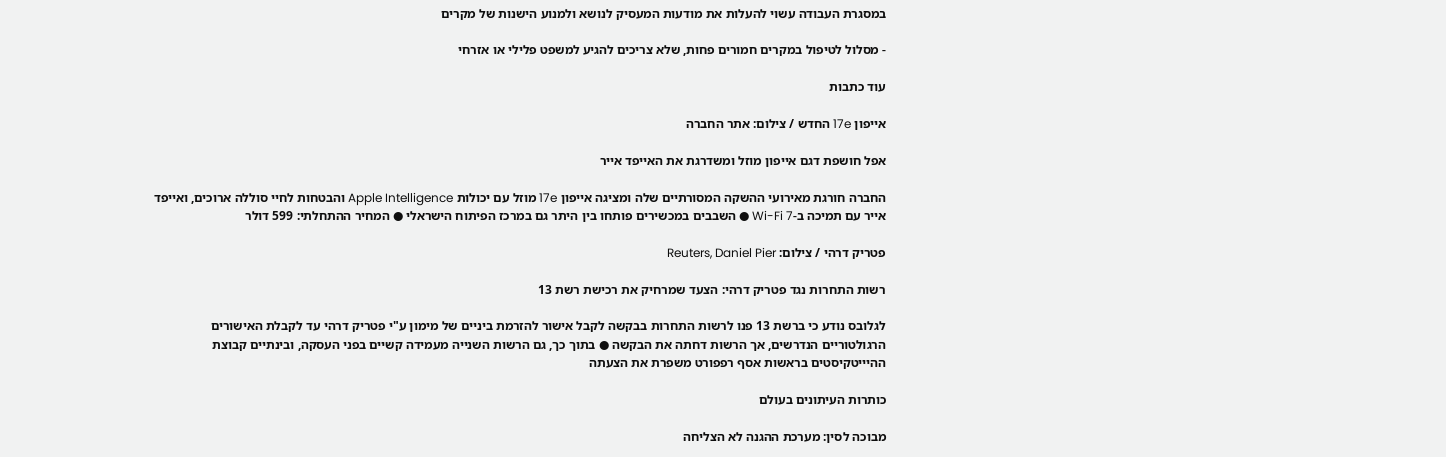במסגרת העבודה עשוי להעלות את מודעות המעסיק לנושא ולמנוע הישנות של מקרים

- מסלול לטיפול במקרים חמורים פחות, שלא צריכים להגיע למשפט פלילי או אזרחי

עוד כתבות

אייפון 17e החדש / צילום: אתר החברה

אפל חושפת דגם אייפון מוזל ומשדרגת את האייפד אייר

החברה חורגת מאירועי ההשקה המסורתיים שלה ומציגה אייפון 17e מוזל עם יכולות Apple Intelligence והבטחות לחיי סוללה ארוכים, ואייפד אייר עם תמיכה ב-Wi-Fi 7 ● השבבים במכשירים פותחו בין היתר גם במרכז הפיתוח הישראלי ● המחיר ההתחלתי: 599 דולר

פטריק דרהי / צילום: Reuters, Daniel Pier

רשות התחרות נגד פטריק דרהי: הצעד שמרחיק את רכישת רשת 13

לגלובס נודע כי ברשת 13 פנו לרשות התחרות בבקשה לקבל אישור להזרמת ביניים של מימון ע"י פטריק דרהי עד לקבלת האישורים הרגולטוריים הנדרשים, אך הרשות דחתה את הבקשה ● בתוך כך, גם הרשות השנייה מעמידה קשיים בפני העסקה, ובינתיים קבוצת ההיייטקיסטים בראשות אסף רפפורט משפרת את הצעתה

כותרות העיתונים בעולם

מבוכה לסין: מערכת ההגנה לא הצליחה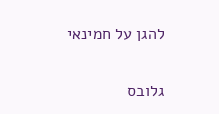להגן על חמינאי

גלובס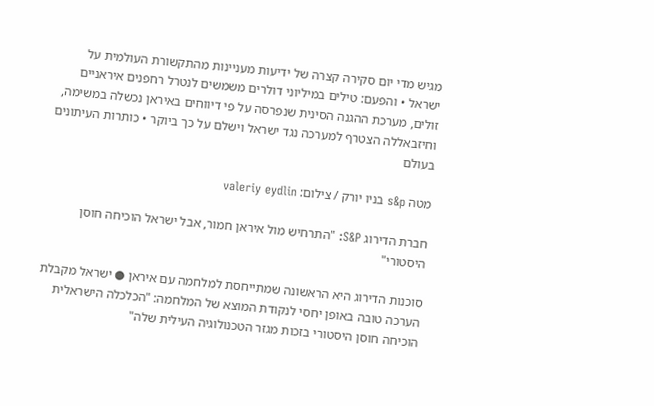מגיש מדי יום סקירה קצרה של ידיעות מעניינות מהתקשורת העולמית על ישראל • והפעם: טילים במיליוני דולרים משמשים לנטרל רחפנים איראניים זולים, מערכת ההגנה הסינית שנפרסה על פי דיווחים באיראן נכשלה במשימה, וחיזבאללה הצטרף למערכה נגד ישראל וישלם על כך ביוקר • כותרות העיתונים בעולם

מטה s&p בניו יורק / צילום: valeriy eydlin

חברת הדירוג S&P: "התרחיש מול איראן חמור, אבל ישראל הוכיחה חוסן היסטורי"

סוכנות הדירוג היא הראשונה שמתייחסת למלחמה עם איראן ● ישראל מקבלת הערכה טובה באופן יחסי לנקודת המוצא של המלחמה: "הכלכלה הישראלית הוכיחה חוסן היסטורי בזכות מגזר הטכנולוגיה העילית שלה"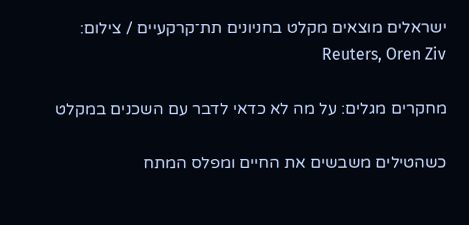ישראלים מוצאים מקלט בחניונים תת־קרקעיים / צילום: Reuters, Oren Ziv

מחקרים מגלים: על מה לא כדאי לדבר עם השכנים במקלט

כשהטילים משבשים את החיים ומפלס המתח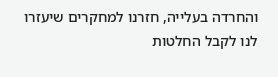והחרדה בעלייה, חזרנו למחקרים שיעזרו לנו לקבל החלטות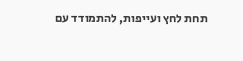תחת לחץ ועייפות, להתמודד עם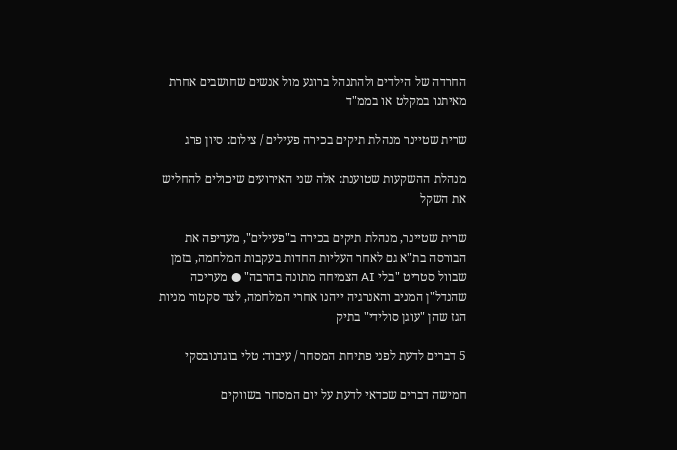החרדה של הילדים ולהתנהל ברוגע מול אנשים שחושבים אחרת מאיתנו במקלט או בממ"ד

שרית שטיינר מנהלת תיקים בכירה פעילים / צילום: סיון פרג

מנהלת ההשקעות שטוענת: אלה שני האירועים שיכולים להחליש את השקל

שרית שטיינר, מנהלת תיקים בכירה ב"פעילים", מעדיפה את הבורסה בת"א גם לאחר העליות החדות בעקבות המלחמה, בזמן שבוול סטריט "בלי AI הצמיחה מתונה בהרבה" ● מעריכה שהנדל"ן המניב והאנרגיה ייהנו אחרי המלחמה, לצד סקטור מניות הגז שהן "עוגן סולידי" בתיק

5 דברים לדעת לפני פתיחת המסחר / עיבוד: טלי בוגדנובסקי

חמישה דברים שכדאי לדעת על יום המסחר בשווקים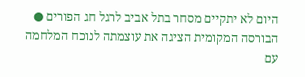היום לא יתקיים מסחר בתל אביב לרגל חג הפורים ● הבורסה המקומית הציגה את עוצמתה לנוכח המלחמה עם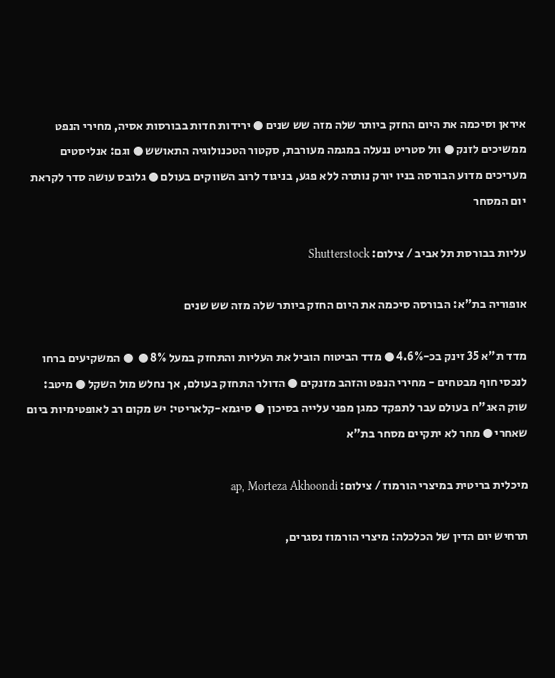איראן וסיכמה את היום החזק ביותר שלה מזה שש שנים ● ירידות חדות בבורסות אסיה, מחירי הנפט ממשיכים לזנק ● וול סטריט ננעלה במגמה מעורבת, סקטור הטכנולוגיה התאושש ● וגם: אנליסטים מעריכים מדוע הבורסה בניו יורק נותרה ללא פגע, בניגוד לרוב השווקים בעולם ● גלובס עושה סדר לקראת יום המסחר

עליות בבורסת תל אביב / צילום: Shutterstock

אופוריה בת"א: הבורסה סיכמה את היום החזק ביותר שלה מזה שש שנים

מדד ת"א 35 זינק בכ-4.6% ● מדד הביטוח הוביל את העליות והתחזק במעל 8% ●  ● המשקיעים ברחו לנכסי חוף מבטחים - מחירי הנפט והזהב מזנקים ● הדולר התחזק בעולם, אך נחלש מול השקל ● מיטב: שוק האג"ח בעולם עבר לתפקד כמגן מפני עלייה בסיכון ● סיגמא-קלאריטי: יש מקום רב לאופטימיות ביום שאחרי ● מחר לא יתקיים מסחר בת"א

מיכלית בריטית במיצרי הורמוז / צילום: ap, Morteza Akhoondi

תרחיש יום הדין של הכלכלה: מיצרי הורמוז נסגרים,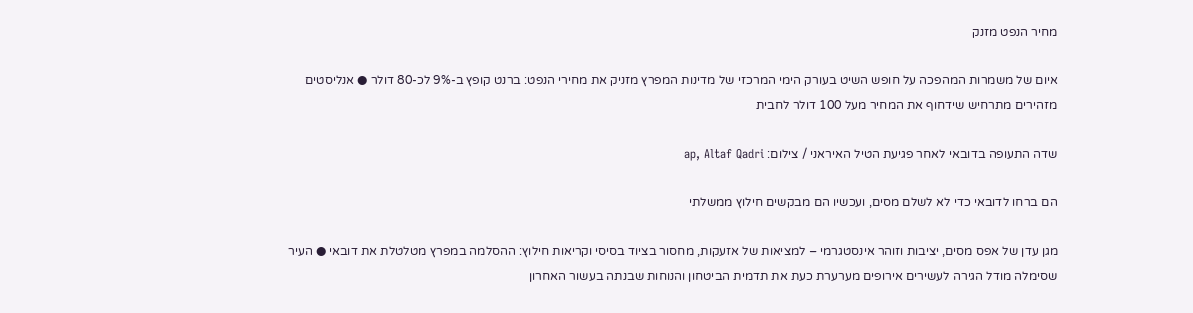מחיר הנפט מזנק

איום של משמרות המהפכה על חופש השיט בעורק הימי המרכזי של מדינות המפרץ מזניק את מחירי הנפט: ברנט קופץ ב-9% לכ-80 דולר ● אנליסטים מזהירים מתרחיש שידחוף את המחיר מעל 100 דולר לחבית

שדה התעופה בדובאי לאחר פגיעת הטיל האיראני / צילום: ap, Altaf Qadri

הם ברחו לדובאי כדי לא לשלם מסים, ועכשיו הם מבקשים חילוץ ממשלתי

מגן עדן של אפס מסים, יציבות וזוהר אינסטגרמי – למציאות של אזעקות, מחסור בציוד בסיסי וקריאות חילוץ: ההסלמה במפרץ מטלטלת את דובאי ● העיר שסימלה מודל הגירה לעשירים אירופים מערערת כעת את תדמית הביטחון והנוחות שבנתה בעשור האחרון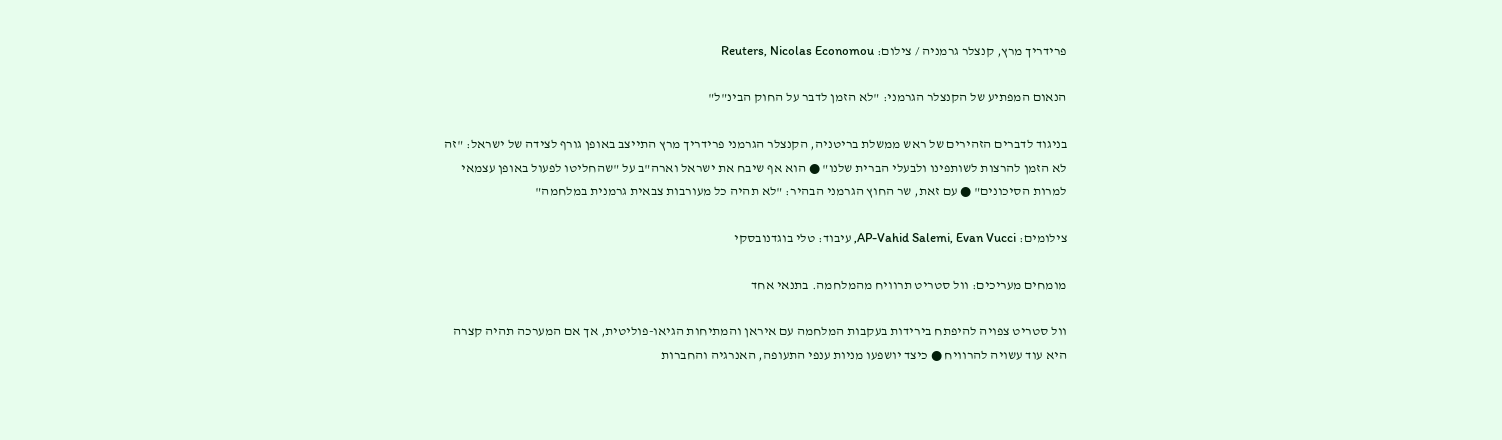פרידריך מרץ, קנצלר גרמניה / צילום: Reuters, Nicolas Economou

הנאום המפתיע של הקנצלר הגרמני: "לא הזמן לדבר על החוק הבינ"ל"

בניגוד לדברים הזהירים של ראש ממשלת בריטניה, הקנצלר הגרמני פרידריך מרץ התייצב באופן גורף לצידה של ישראל: "זה לא הזמן להרצות לשותפינו ולבעלי הברית שלנו" ● הוא אף שיבח את ישראל וארה"ב על "שהחליטו לפעול באופן עצמאי למרות הסיכונים" ● עם זאת, שר החוץ הגרמני הבהיר: "לא תהיה כל מעורבות צבאית גרמנית במלחמה"

צילומים: AP-Vahid Salemi, Evan Vucci, עיבוד: טלי בוגדנובסקי

מומחים מעריכים: וול סטריט תרוויח מהמלחמה. בתנאי אחד

וול סטריט צפויה להיפתח בירידות בעקבות המלחמה עם איראן והמתיחות הגיאו-פוליטית, אך אם המערכה תהיה קצרה היא עוד עשויה להרוויח ● כיצד יושפעו מניות ענפי התעופה, האנרגיה והחברות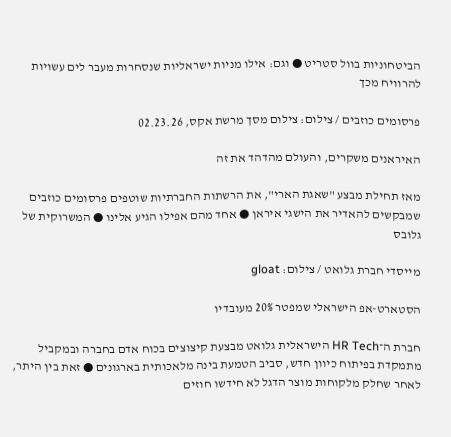הביטחוניות בוול סטריט ● וגם: אילו מניות ישראליות שנסחרות מעבר לים עשויות להרוויח מכך

פרסומים כוזבים / צילום: צילום מסך מרשת אקס, 02.23.26

האיראנים משקרים, והעולם מהדהד את זה

מאז תחילת מבצע "שאגת הארי", את הרשתות החברתיות שוטפים פרסומים כוזבים שמבקשים להאדיר את הישגי איראן ● אחד מהם אפילו הגיע אלינו ● המשרוקית של גלובס

מייסדי חברת גלואט / צילום: gloat

הסטארט-אפ הישראלי שמפטר 20% מעובדיו

חברת ה־HR Tech הישראלית גלואט מבצעת קיצוצים בכוח אדם בחברה ובמקביל מתמקדת בפיתוח כיוון חדש, סביב הטמעת בינה מלאכותית בארגונים ● זאת בין היתר, לאחר שחלק מלקוחות מוצר הדגל לא חידשו חוזים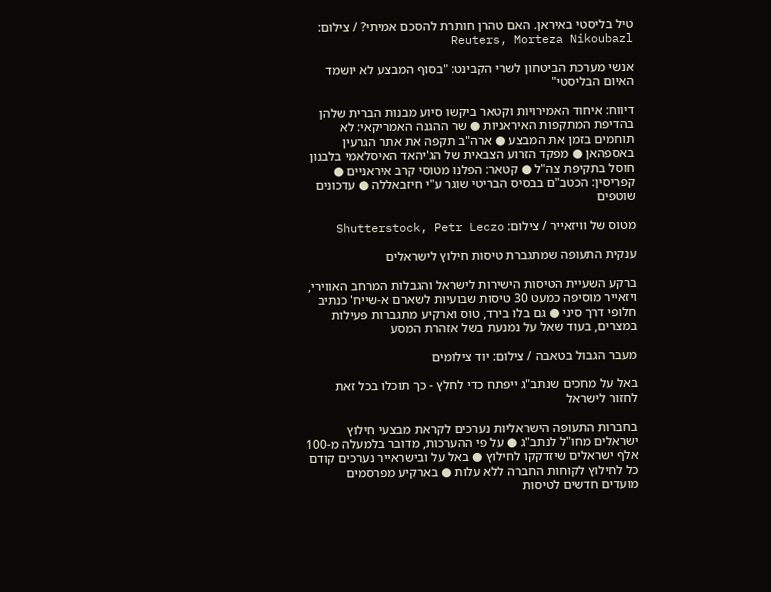טיל בליסטי באיראן. האם טהרן חותרת להסכם אמיתי? / צילום: Reuters, Morteza Nikoubazl

אנשי מערכת הביטחון לשרי הקבינט: "בסוף המבצע לא יושמד האיום הבליסטי"

דיווח: איחוד האמירויות וקטאר ביקשו סיוע מבנות הברית שלהן בהדיפת המתקפות האיראניות ● שר ההגנה האמריקאי: לא תוחמים בזמן את המבצע ● ארה"ב תקפה את אתר הגרעין באספהאן ● מפקד הזרוע הצבאית של הג'יהאד האיסלאמי בלבנון חוסל בתקיפת צה"ל ● קטאר: הפלנו מטוסי קרב איראניים ● קפריסין: הכטב"ם בבסיס הבריטי שוגר ע"י חיזבאללה ● עדכונים שוטפים

מטוס של וויזאייר / צילום: Shutterstock, Petr Leczo

ענקית התעופה שמתגברת טיסות חילוץ לישראלים

ברקע השעיית הטיסות הישירות לישראל והגבלות המרחב האווירי, ויזאייר מוסיפה כמעט 30 טיסות שבועיות לשארם א-שייח' כנתיב חלופי דרך סיני ● גם בלו בירד, טוס וארקיע מתגברות פעילות במצרים, בעוד שאל על נמנעת בשל אזהרת המסע

מעבר הגבול בטאבה / צילום: יוד צילומים

באל על מחכים שנתב"ג ייפתח כדי לחלץ - כך תוכלו בכל זאת לחזור לישראל

בחברות התעופה הישראליות נערכים לקראת מבצעי חילוץ ישראלים מחו"ל לנתב"ג ● על פי ההערכות, מדובר בלמעלה מ-100 אלף ישראלים שיזדקקו לחילוץ ● באל על ובישראייר נערכים קודם כל לחילוץ לקוחות החברה ללא עלות ● בארקיע מפרסמים מועדים חדשים לטיסות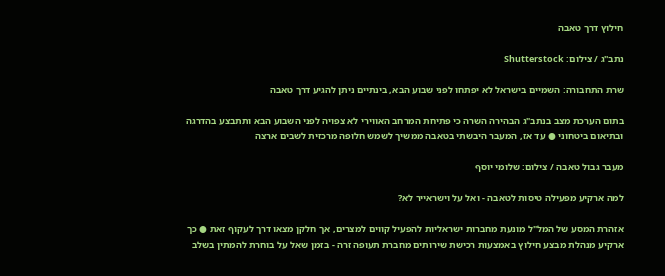חילוץ דרך טאבה

נתב''ג / צילום: Shutterstock

שרת התחבורה: השמיים בישראל לא יפתחו לפני שבוע הבא, בינתיים ניתן להגיע דרך טאבה

בתום הערכת מצב בנתב"ג הבהירה השרה כי פתיחת המרחב האווירי לא צפויה לפני השבוע הבא ותתבצע בהדרגה ובתיאום ביטחוני ● עד אז, המעבר היבשתי בטאבה ממשיך לשמש חלופה מרכזית לשבים ארצה

מעבר גבול טאבה / צילום: שלומי יוסף

למה ארקיע מפעילה טיסות לטאבה - ואל על וישראייר לא?

אזהרת המסע של המל"ל מונעת מחברות ישראליות להפעיל קווים למצרים, אך חלקן מצאו דרך לעקוף זאת ● כך ארקיע מנהלת מבצע חילוץ באמצעות רכישת שירותים מחברת תעופה זרה - בזמן שאל על בוחרת להמתין בשלב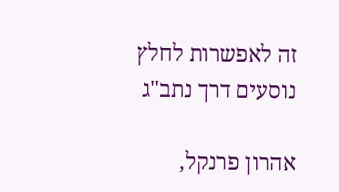זה לאפשרות לחלץ נוסעים דרך נתב"ג

אהרון פרנקל,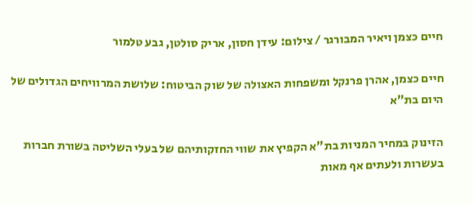חיים כצמן ויאיר המבורגר / צילום: עידן חסון, אריק סולטן, גבע טלמור

חיים כצמן, אהרן פרנקל ומשפחות האצולה של שוק הביטוח: שלושת המרוויחים הגדולים של היום בת"א

הזינוק במחיר המניות בת"א הקפיץ את שווי החזקותיהם של בעלי השליטה בשורת חברות בעשרות ולעתים אף מאות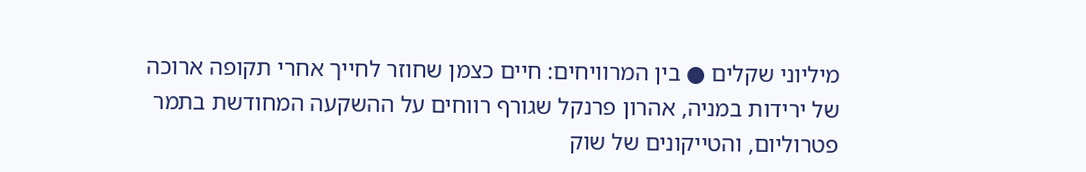מיליוני שקלים ● בין המרוויחים: חיים כצמן שחוזר לחייך אחרי תקופה ארוכה של ירידות במניה, אהרון פרנקל שגורף רווחים על ההשקעה המחודשת בתמר פטרוליום, והטייקונים של שוק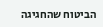הביטוח שהחגיגה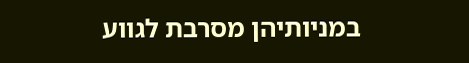במניותיהן מסרבת לגווע